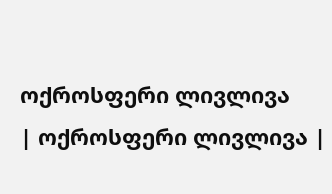ოქროსფერი ლივლივა
| ოქროსფერი ლივლივა |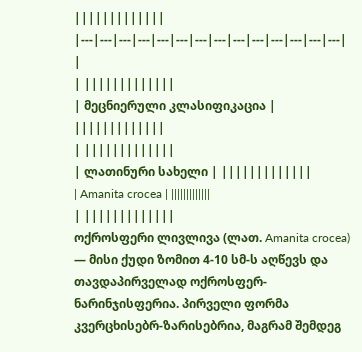|||||||||||||
|---|---|---|---|---|---|---|---|---|---|---|---|---|---|
|
| |||||||||||||
| მეცნიერული კლასიფიკაცია | |||||||||||||
| |||||||||||||
| ლათინური სახელი | |||||||||||||
| Amanita crocea | |||||||||||||
| |||||||||||||
ოქროსფერი ლივლივა (ლათ. Amanita crocea) — მისი ქუდი ზომით 4-10 სმ-ს აღწევს და თავდაპირველად ოქროსფერ-ნარინჯისფერია. პირველი ფორმა კვერცხისებრ-ზარისებრია, მაგრამ შემდეგ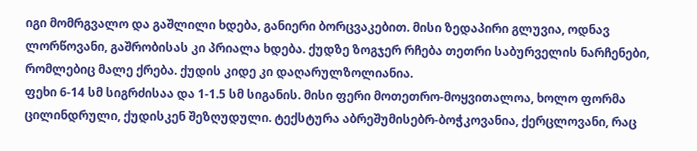იგი მომრგვალო და გაშლილი ხდება, განიერი ბორცვაკებით. მისი ზედაპირი გლუვია, ოდნავ ლორწოვანი, გაშრობისას კი პრიალა ხდება. ქუდზე ზოგჯერ რჩება თეთრი საბურველის ნარჩენები, რომლებიც მალე ქრება. ქუდის კიდე კი დაღარულზოლიანია.
ფეხი 6-14 სმ სიგრძისაა და 1-1.5 სმ სიგანის. მისი ფერი მოთეთრო-მოყვითალოა, ხოლო ფორმა ცილინდრული, ქუდისკენ შეზღუდული. ტექსტურა აბრეშუმისებრ-ბოჭკოვანია, ქერცლოვანი, რაც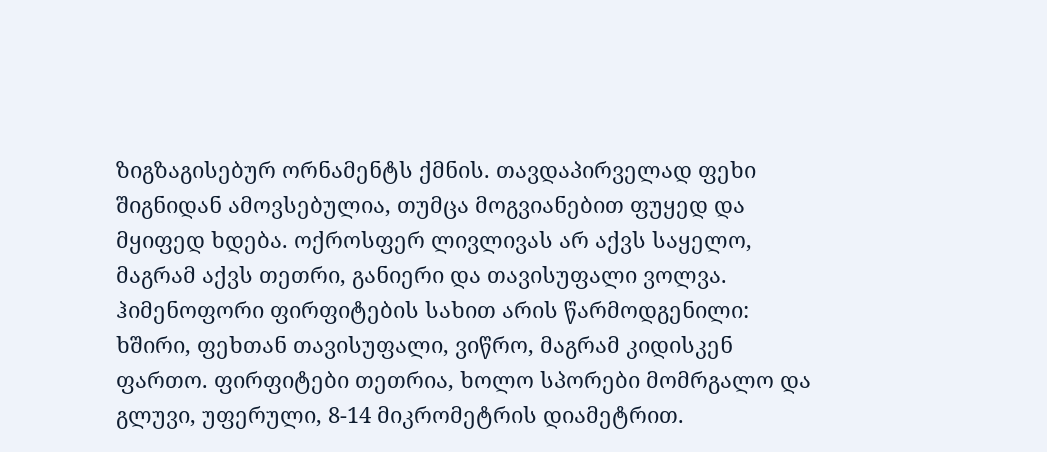ზიგზაგისებურ ორნამენტს ქმნის. თავდაპირველად ფეხი შიგნიდან ამოვსებულია, თუმცა მოგვიანებით ფუყედ და მყიფედ ხდება. ოქროსფერ ლივლივას არ აქვს საყელო, მაგრამ აქვს თეთრი, განიერი და თავისუფალი ვოლვა.
ჰიმენოფორი ფირფიტების სახით არის წარმოდგენილი: ხშირი, ფეხთან თავისუფალი, ვიწრო, მაგრამ კიდისკენ ფართო. ფირფიტები თეთრია, ხოლო სპორები მომრგალო და გლუვი, უფერული, 8-14 მიკრომეტრის დიამეტრით.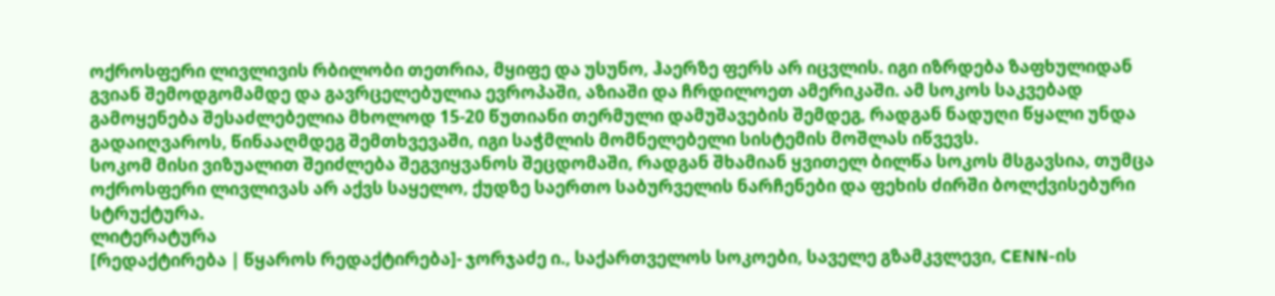ოქროსფერი ლივლივის რბილობი თეთრია, მყიფე და უსუნო, ჰაერზე ფერს არ იცვლის. იგი იზრდება ზაფხულიდან გვიან შემოდგომამდე და გავრცელებულია ევროპაში, აზიაში და ჩრდილოეთ ამერიკაში. ამ სოკოს საკვებად გამოყენება შესაძლებელია მხოლოდ 15-20 წუთიანი თერმული დამუშავების შემდეგ, რადგან ნადუღი წყალი უნდა გადაიღვაროს, წინააღმდეგ შემთხვევაში, იგი საჭმლის მომნელებელი სისტემის მოშლას იწვევს.
სოკომ მისი ვიზუალით შეიძლება შეგვიყვანოს შეცდომაში, რადგან შხამიან ყვითელ ბილწა სოკოს მსგავსია, თუმცა ოქროსფერი ლივლივას არ აქვს საყელო, ქუდზე საერთო საბურველის ნარჩენები და ფეხის ძირში ბოლქვისებური სტრუქტურა.
ლიტერატურა
[რედაქტირება | წყაროს რედაქტირება]- ჯორჯაძე ი., საქართველოს სოკოები, საველე გზამკვლევი, CENN-ის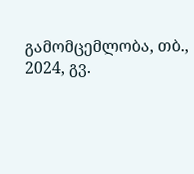გამომცემლობა, თბ., 2024, გვ.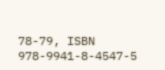78-79, ISBN 978-9941-8-4547-5